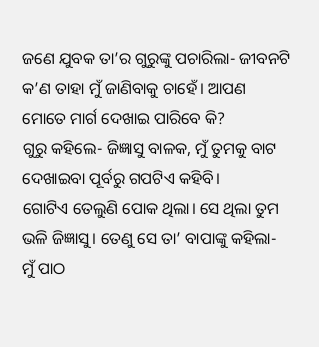ଜଣେ ଯୁବକ ତା’ର ଗୁରୁଙ୍କୁ ପଚାରିଲା- ଜୀବନଟି କ’ଣ ତାହା ମୁଁ ଜାଣିବାକୁ ଚାହେଁ। ଆପଣ ମୋତେ ମାର୍ଗ ଦେଖାଇ ପାରିବେ କି?
ଗୁରୁ କହିଲେ- ଜିଜ୍ଞାସୁ ବାଳକ, ମୁଁ ତୁମକୁ ବାଟ ଦେଖାଇବା ପୂର୍ବରୁ ଗପଟିଏ କହିବି।
ଗୋଟିଏ ତେଲୁଣି ପୋକ ଥିଲା। ସେ ଥିଲା ତୁମ ଭଳି ଜିଜ୍ଞାସୁ। ତେଣୁ ସେ ତା’ ବାପାଙ୍କୁ କହିଲା- ମୁଁ ପାଠ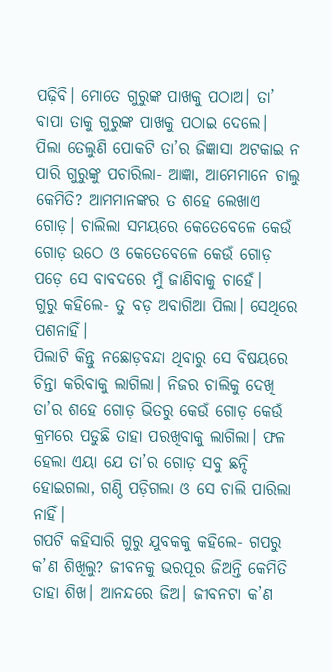ପଢ଼ିବି। ମୋତେ ଗୁରୁଙ୍କ ପାଖକୁ ପଠାଅ। ତା’ ବାପା ତାକୁ ଗୁରୁଙ୍କ ପାଖକୁ ପଠାଇ ଦେଲେ।
ପିଲା ତେଲୁଣି ପୋକଟି ତା’ର ଜିଜ୍ଞାସା ଅଟକାଇ ନ ପାରି ଗୁରୁଙ୍କୁ ପଚାରିଲା- ଆଜ୍ଞା, ଆମେମାନେ ଚାଲୁ କେମିତି? ଆମମାନଙ୍କର ତ ଶହେ ଲେଖାଏ ଗୋଡ଼। ଚାଲିଲା ସମୟରେ କେତେବେଳେ କେଉଁ ଗୋଡ଼ ଉଠେ ଓ କେତେବେଳେ କେଉଁ ଗୋଡ଼ ପଡ଼େ ସେ ବାବଦରେ ମୁଁ ଜାଣିବାକୁ ଚାହେଁ।
ଗୁରୁ କହିଲେ- ତୁ ବଡ଼ ଅବାଗିଆ ପିଲା। ସେଥିରେ ପଶନାହିଁ।
ପିଲାଟି କିନ୍ତୁ ନଛୋଡ଼ବନ୍ଦା ଥିବାରୁ ସେ ବିଷୟରେ ଚିନ୍ତା କରିବାକୁ ଲାଗିଲା। ନିଜର ଚାଲିକୁ ଦେଖି ତା’ର ଶହେ ଗୋଡ଼ ଭିତରୁ କେଉଁ ଗୋଡ଼ କେଉଁ କ୍ରମରେ ପଡୁଛି ତାହା ପରଖିବାକୁ ଲାଗିଲା। ଫଳ ହେଲା ଏୟା ଯେ ତା’ର ଗୋଡ଼ ସବୁ ଛନ୍ଦି ହୋଇଗଲା, ଗଣ୍ଠି ପଡ଼ିଗଲା ଓ ସେ ଚାଲି ପାରିଲା ନାହିଁ।
ଗପଟି କହିସାରି ଗୁରୁ ଯୁବକକୁ କହିଲେ- ଗପରୁ କ’ଣ ଶିଖିଲୁ? ଜୀବନକୁ ଭରପୂର ଜିଅନ୍ତି କେମିତି ତାହା ଶିଖ। ଆନନ୍ଦରେ ଜିଅ। ଜୀବନଟା କ’ଣ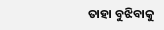ତାହା ବୁଝିବାକୁ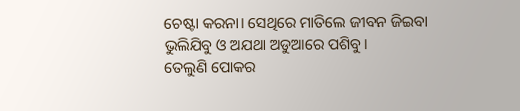ଚେଷ୍ଟା କରନା। ସେଥିରେ ମାତିଲେ ଜୀବନ ଜିଇବା ଭୁଲିଯିବୁ ଓ ଅଯଥା ଅଡୁଆରେ ପଶିବୁ।
ତେଲୁଣି ପୋକର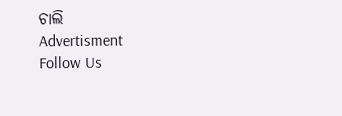ଚାଲି
Advertisment
Follow Us